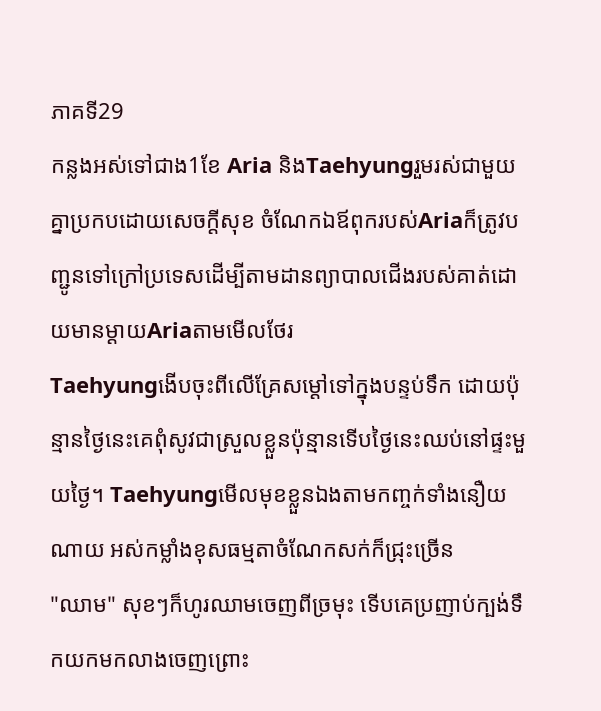ភាគទី29
កន្លងអស់ទៅជាង1ខែ Aria និងTaehyungរួមរស់ជាមួយគ្នាប្រកបដោយសេចក្ដីសុខ ចំណែកឯឪពុករបស់Ariaក៏ត្រូវបញ្ជូនទៅក្រៅប្រទេសដើម្បីតាមដានព្យាបាលជើងរបស់គាត់ដោយមានម្ដាយAriaតាមមើលថែរ
Taehyungងើបចុះពីលើគ្រែសម្ដៅទៅក្នុងបន្ទប់ទឹក ដោយប៉ុន្មានថ្ងៃនេះគេពុំសូវជាស្រួលខ្លួនប៉ុន្មានទើបថ្ងៃនេះឈប់នៅផ្ទះមួយថ្ងៃ។ Taehyungមើលមុខខ្លួនឯងតាមកញ្ចក់ទាំងនឿយណាយ អស់កម្លាំងខុសធម្មតាចំណែកសក់ក៏ជ្រុះច្រើន
"ឈាម" សុខៗក៏ហូរឈាមចេញពីច្រមុះ ទើបគេប្រញាប់ក្បង់ទឹកយកមកលាងចេញព្រោះ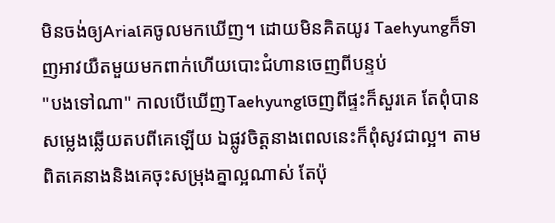មិនចង់ឲ្យAriaគេចូលមកឃើញ។ ដោយមិនគិតយូរ Taehyungក៏ទាញអាវយឺតមួយមកពាក់ហើយបោះជំហានចេញពីបន្ទប់
"បងទៅណា" កាលបើឃើញTaehyungចេញពីផ្ទះក៏សួរគេ តែពុំបានសម្លេងឆ្លើយតបពីគេឡើយ ឯផ្លូវចិត្តនាងពេលនេះក៏ពុំសូវជាល្អ។ តាមពិតគេនាងនិងគេចុះសម្រុងគ្នាល្អណាស់ តែប៉ុ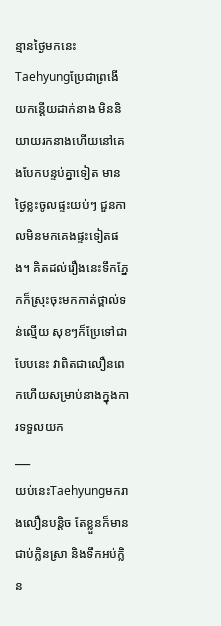ន្មានថ្ងៃមកនេះ Taehyungប្រែជាព្រងើយកន្តើយដាក់នាង មិននិយាយរកនាងហើយនៅគេងបែកបន្ទប់គ្នាទៀត មានថ្ងៃខ្លះចូលផ្ទះយប់ៗ ជួនកាលមិនមកគេងផ្ទះទៀតផង។ គិតដល់រឿងនេះទឹកភ្នែកក៏ស្រុះចុះមកកាត់ថ្ពាល់ទន់ល្មើយ សុខៗក៏ប្រែទៅជាបែបនេះ វាពិតជាលឿនពេកហើយសម្រាប់នាងក្នុងការទទួលយក
___
យប់នេះTaehyungមករាងលឿនបន្តិច តែខ្លួនក៏មានជាប់ក្លិនស្រា និងទឹកអប់ក្លិន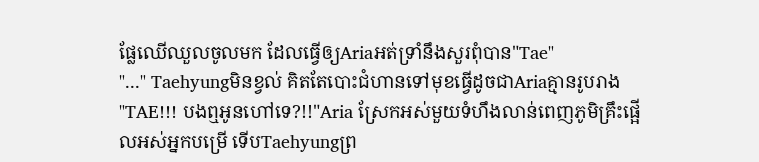ផ្លែឈើឈួលចូលមក ដែលធ្វើឲ្យAriaអត់ទ្រាំនឹងសួរពុំបាន"Tae"
"..." Taehyungមិនខ្វល់ គិតតែបោះជំហានទៅមុខធ្វើដូចជាAriaគ្មានរូបរាង
"TAE!!! បងឮអូនហៅទេ?!!"Aria ស្រែកអស់មួយទំហឹងលាន់ពេញភូមិគ្រឹះផ្អើលអស់អ្នកបម្រើ ទើបTaehyungព្រ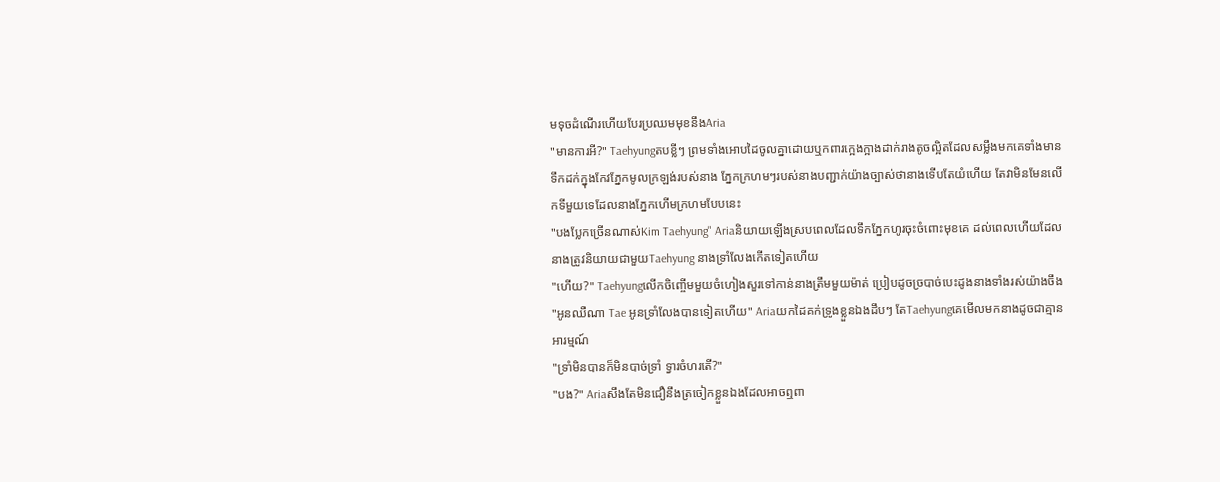មទុចដំណើរហើយបែរប្រឈមមុខនឹងAria
"មានការអី?" Taehyungតបខ្លីៗ ព្រមទាំងអោបដៃចូលគ្នាដោយឬកពារក្អេងក្អាងដាក់រាងតូចល្អិតដែលសម្លឹងមកគេទាំងមានទឹកដក់ក្នុងកែវភ្នែកមូលក្រឡង់របស់នាង ភ្នែកក្រហមៗរបស់នាងបញ្ជាក់យ៉ាងច្បាស់ថានាងទើបតែយំហើយ តែវាមិនមែនលើកទីមួយទេដែលនាងភ្នែកហើមក្រហមបែបនេះ
"បងប្លែកច្រើនណាស់Kim Taehyung" Ariaនិយាយឡើងស្របពេលដែលទឹកភ្នែកហូរចុះចំពោះមុខគេ ដល់ពេលហើយដែលនាងត្រូវនិយាយជាមួយTaehyung នាងទ្រាំលែងកើតទៀតហើយ
"ហើយ?" Taehyungលើកចិញ្ចើមមួយចំហៀងសួរទៅកាន់នាងត្រឹមមួយម៉ាត់ ប្រៀបដូចច្របាច់បេះដូងនាងទាំងរស់យ៉ាងចឹង
"អូនឈឺណា Tae អូនទ្រាំលែងបានទៀតហើយ" Ariaយកដៃគក់ទ្រូងខ្លួនឯងដឹបៗ តែTaehyungគេមើលមកនាងដូចជាគ្មានអារម្មណ៍
"ទ្រាំមិនបានក៏មិនបាច់ទ្រាំ ទ្វារចំហរតើ?"
"បង?" Ariaសឹងតែមិនជឿនឹងត្រចៀកខ្លួនឯងដែលអាចឮពា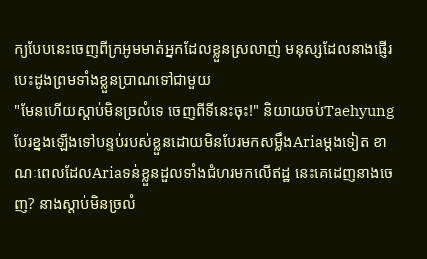ក្យបែបនេះចេញពីក្រអូមមាត់អ្នកដែលខ្លួនស្រលាញ់ មនុស្សដែលនាងផ្ញើរបេះដូងព្រមទាំងខ្លួនប្រាណទៅជាមួយ
"មែនហើយស្ដាប់មិនច្រលំទេ ចេញពីទីនេះចុះ!" និយាយចប់Taehyungបែរខ្នងឡើងទៅបន្ទប់របស់ខ្លួនដោយមិនបែរមកសម្លឹងAriaម្ដងទៀត ខាណៈពេលដែលAriaទន់ខ្លួនដួលទាំងជំហរមកលើឥដ្ឋ នេះគេដេញនាងចេញ? នាងស្ដាប់មិនច្រលំ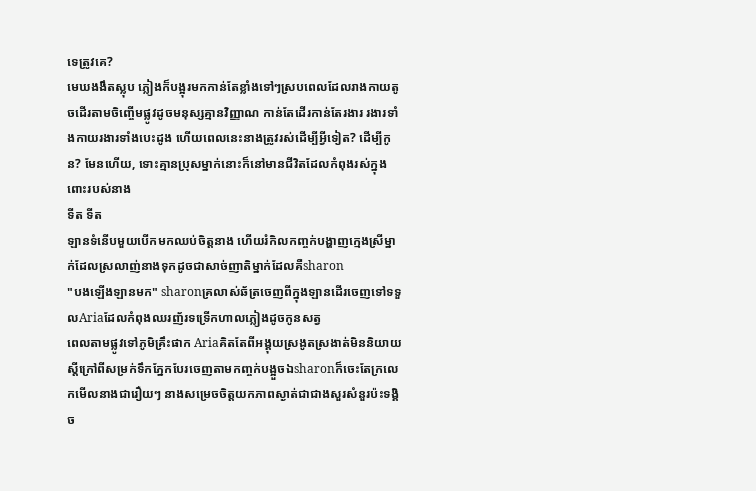ទេត្រូវគេ?
មេឃងងឹតស្លុប ភ្លៀងក៏បង្អុរមកកាន់តែខ្លាំងទៅៗស្របពេលដែលរាងកាយតូចដើរតាមចិញ្ចើមផ្លូវដូចមនុស្សគ្មានវិញ្ញាណ កាន់តែដើរកាន់តែរងារ រងារទាំងកាយរងារទាំងបេះដូង ហើយពេលនេះនាងត្រូវរស់ដើម្បីអ្វីទៀត? ដើម្បីកូន? មែនហើយ, ទោះគ្មានប្រុសម្នាក់នោះក៏នៅមានជីវិតដែលកំពុងរស់ក្នុងពោះរបស់នាង
ទីត ទីត
ឡានទំនើបមួយបើកមកឈប់ចិត្តនាង ហើយរំកិលកញ្ចក់បង្ហាញក្មេងស្រីម្នាក់ដែលស្រលាញ់នាងទុកដូចជាសាច់ញាតិម្នាក់ដែលគឺsharon
"បងឡើងឡានមក" sharonគ្រលាស់ឆ័ត្រចេញពីក្នុងឡានដើរចេញទៅទទួលAriaដែលកំពុងឈរញ័រទទ្រើកហាលភ្លៀងដូចកូនសត្វ
ពេលតាមផ្លូវទៅភូមិគ្រឹះផាក Ariaគិតតែពីអង្គុយស្រងូតស្រងាត់មិននិយាយស្ដីក្រៅពីសម្រក់ទឹកភ្នែកបែរចេញតាមកញ្ចក់បង្អួចឯsharonក៏ចេះតែក្រលេកមើលនាងជារឿយៗ នាងសម្រេចចិត្តយកភាពស្ងាត់ជាជាងសួរសំនួរប៉ះទង្គិច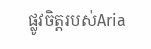ផ្លូវចិត្តរបស់Aria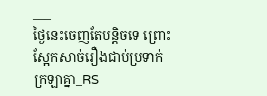___
ថ្ងៃនេះចេញតែបន្តិចទេ ព្រោះស្អែកសាច់រឿងជាប់ប្រទាក់ក្រឡាគ្នា_RS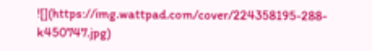![](https://img.wattpad.com/cover/224358195-288-k450747.jpg)